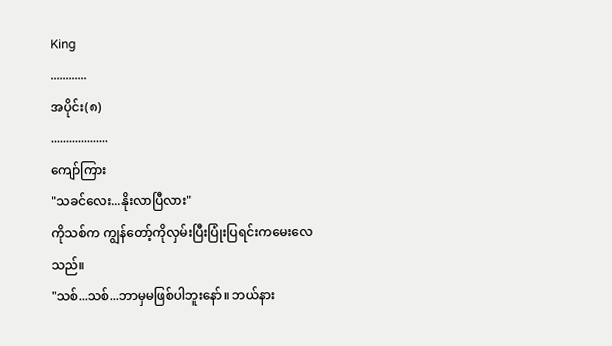King
............
အပိုင်း(၈)
...................
ကျော်ကြား
"သခင်လေး...နိုးလာပြီလား"
ကိုသစ်က ကျွန်တော့်ကိုလှမ်းပြီးပြုံးပြရင်းကမေးလေသည်။
"သစ်...သစ်...ဘာမှမဖြစ်ပါဘူးနော်။ ဘယ်နား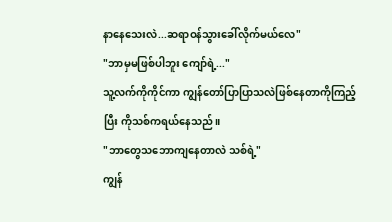နာနေသေးလဲ...ဆရာဝန်သွားခေါ်လိုက်မယ်လေ"
"ဘာမှမဖြစ်ပါဘူး ကျော်ရဲ့..."
သူ့လက်ကိုကိုင်ကာ ကျွန်တော်ပြာပြာသလဲဖြစ်နေတာကိုကြည့်ပြီး ကိုသစ်ကရယ်နေသည်။
"ဘာတွေသဘောကျနေတာလဲ သစ်ရဲ့"
ကျွန်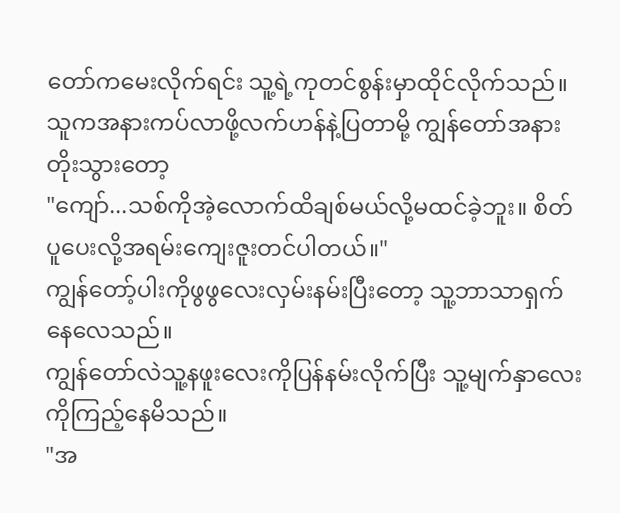တော်ကမေးလိုက်ရင်း သူ့ရဲ့ကုတင်စွန်းမှာထိုင်လိုက်သည်။ သူကအနားကပ်လာဖို့လက်ဟန်နဲ့ပြတာမို့ ကျွန်တော်အနားတိုးသွားတော့
"ကျော်...သစ်ကိုအဲ့လောက်ထိချစ်မယ်လို့မထင်ခဲ့ဘူး။ စိတ်ပူပေးလို့အရမ်းကျေးဇူးတင်ပါတယ်။"
ကျွန်တော့်ပါးကိုဖွဖွလေးလှမ်းနမ်းပြီးတော့ သူ့ဘာသာရှက်နေလေသည်။
ကျွန်တော်လဲသူ့နဖူးလေးကိုပြန်နမ်းလိုက်ပြီး သူ့မျက်နှာလေးကိုကြည့်နေမိသည်။
"အ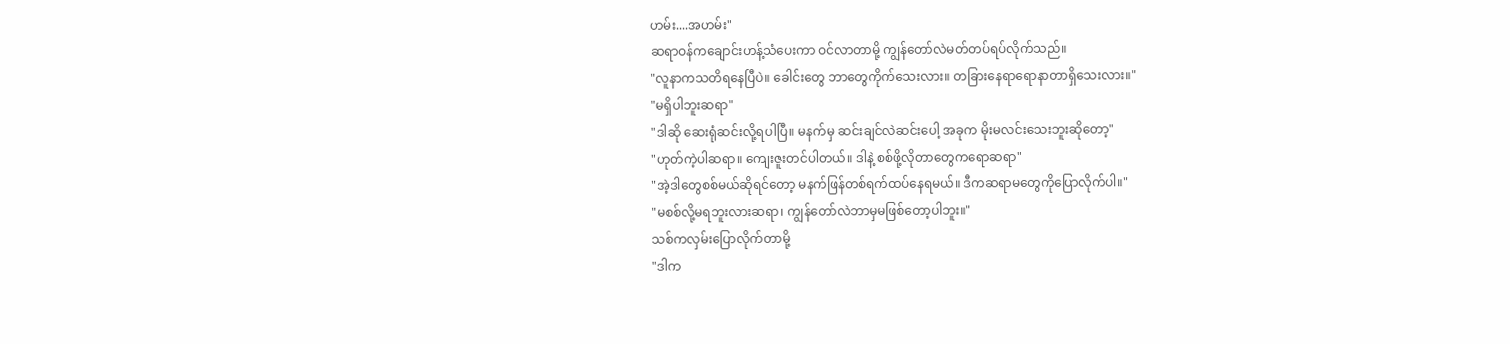ဟမ်း....အဟမ်း"
ဆရာဝန်ကချောင်းဟန့်သံပေးကာ ဝင်လာတာမို့ ကျွန်တော်လဲမတ်တပ်ရပ်လိုက်သည်။
"လူနာကသတိရနေပြီပဲ။ ခေါင်းတွေ ဘာတွေကိုက်သေးလား။ တခြားနေရာရောနာတာရှိသေးလား။"
"မရှိပါဘူးဆရာ"
"ဒါဆို ဆေးရုံဆင်းလို့ရပါပြီ။ မနက်မှ ဆင်းချင်လဲဆင်းပေါ့ အခုက မိုးမလင်းသေးဘူးဆိုတော့"
"ဟုတ်ကဲ့ပါဆရာ။ ကျေးဇူးတင်ပါတယ်။ ဒါနဲ့ စစ်ဖို့လိုတာတွေကရောဆရာ"
"အဲ့ဒါတွေစစ်မယ်ဆိုရင်တော့ မနက်ဖြန်တစ်ရက်ထပ်နေရမယ်။ ဒီကဆရာမတွေကိုပြောလိုက်ပါ။"
"မစစ်လို့မရဘူးလားဆရာ၊ ကျွန်တော်လဲဘာမှမဖြစ်တော့ပါဘူး။"
သစ်ကလှမ်းပြောလိုက်တာမို့
"ဒါက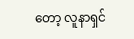တော့ လူနာရှင်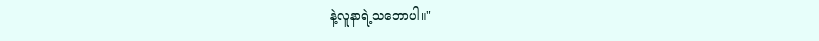နဲ့လူနာရဲ့သဘောပါ။"